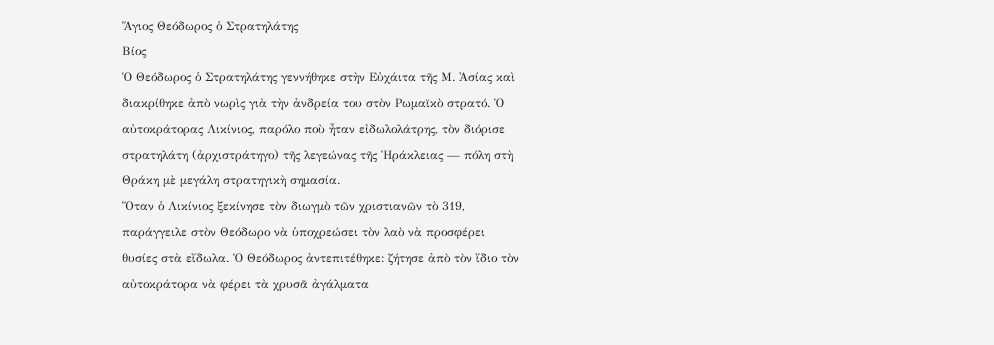Ἅγιος Θεόδωρος ὁ Στρατηλάτης
Βίος
Ὁ Θεόδωρος ὁ Στρατηλάτης γεννήθηκε στὴν Εὐχάιτα τῆς Μ. Ἀσίας καὶ διακρίθηκε ἀπὸ νωρὶς γιὰ τὴν ἀνδρεία του στὸν Ρωμαϊκὸ στρατό. Ὁ αὐτοκράτορας Λικίνιος, παρόλο ποὺ ἦταν εἰδωλολάτρης, τὸν διόρισε στρατηλάτη (ἀρχιστράτηγο) τῆς λεγεώνας τῆς Ἡράκλειας — πόλη στὴ Θράκη μὲ μεγάλη στρατηγικὴ σημασία.
Ὅταν ὁ Λικίνιος ξεκίνησε τὸν διωγμὸ τῶν χριστιανῶν τὸ 319, παράγγειλε στὸν Θεόδωρο νὰ ὑποχρεώσει τὸν λαὸ νὰ προσφέρει θυσίες στὰ εἴδωλα. Ὁ Θεόδωρος ἀντεπιτέθηκε: ζήτησε ἀπὸ τὸν ἴδιο τὸν αὐτοκράτορα νὰ φέρει τὰ χρυσᾶ ἀγάλματα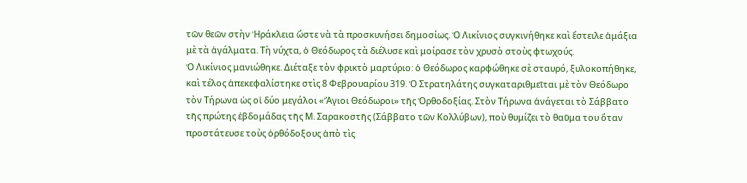τῶν θεῶν στὴν Ἡράκλεια ὥστε νὰ τὰ προσκυνήσει δημοσίως. Ὁ Λικίνιος συγκινήθηκε καὶ ἔστειλε ἁμάξια μὲ τὰ ἀγάλματα. Τὴ νύχτα, ὁ Θεόδωρος τὰ διέλυσε καὶ μοίρασε τὸν χρυσὸ στοὺς φτωχούς.
Ὁ Λικίνιος μανιώθηκε. Διέταξε τὸν φρικτὸ μαρτύριο: ὁ Θεόδωρος καρφώθηκε σὲ σταυρό, ξυλοκοπήθηκε, καὶ τέλος ἀπεκεφαλίστηκε στὶς 8 Φεβρουαρίου 319. Ὁ Στρατηλάτης συγκαταριθμεῖται μὲ τὸν Θεόδωρο τὸν Τήρωνα ὡς οἱ δύο μεγάλοι «Ἅγιοι Θεόδωροι» τῆς Ὀρθοδοξίας. Στὸν Τήρωνα ἀνάγεται τὸ Σάββατο τῆς πρώτης ἑβδομάδας τῆς Μ. Σαρακοστῆς (Σάββατο τῶν Κολλύβων), ποὺ θυμίζει τὸ θαῦμα του ὅταν προστάτευσε τοὺς ὀρθόδοξους ἀπὸ τὶς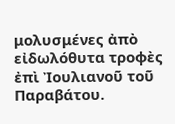μολυσμένες ἀπὸ εἰδωλόθυτα τροφὲς ἐπὶ Ἰουλιανοῦ τοῦ Παραβάτου.